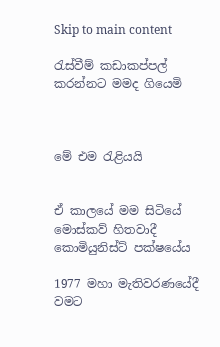Skip to main content

රැස්වීම් කඩාකප්පල් කරන්නට මමද ගියෙමි



මේ එම රැළියයි


ඒ කාලයේ මම සිටියේ මොස්කව් හිතවාදී කොමියුනිස්ට් පක්ෂයේය

1977 මහා මැතිවරණයේදී වමට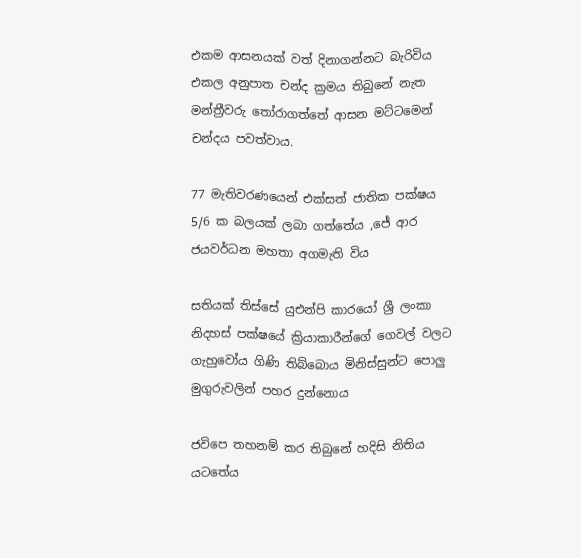එකම ආසනයක් වත් දිනාගන්නට බැරිවිය එකල අනුපාත චන්ද ක්‍රමය තිබුනේ නැත මන්ත්‍රීවරු තෝරාගත්තේ ආසන මට්ටමෙන් චන්දය පවත්වාය.

77 මැතිවරණයෙන් එක්සත් ජාතික පක්ෂය 5/6 ක බලයක් ලබා ගත්තේය ,ජේ ආර ජයවර්ධන මහතා අගමැති විය

සතියක් තිස්සේ යුඑන්පි කාරයෝ ශ්‍රී ලංකා නිදහස් පක්ෂයේ ක්‍රියාකාරීන්ගේ ගෙවල් වලට ගැහුවෝය ගිණි තිබ්බොය මිනිස්සුන්ට පොලු මුගුරුවලින් පහර දුන්නොය

ජවිපෙ තහනම් කර තිබුනේ හදිසි නිතිය යටතේය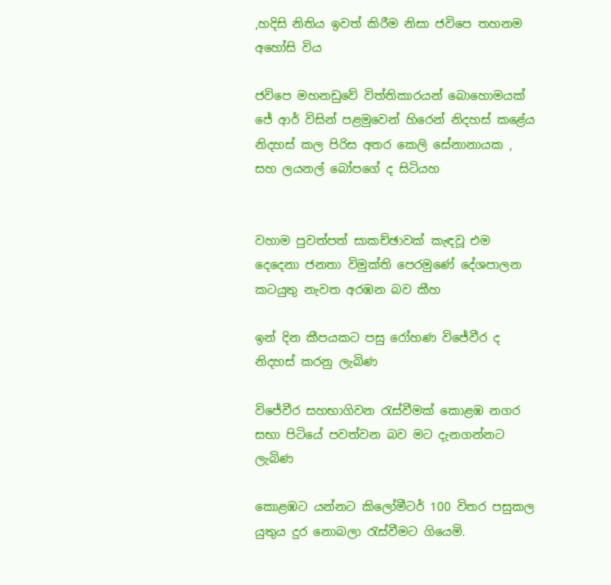,හදිසි නිතිය ඉවත් කිරීම නිසා ජවිපෙ තහනම අහෝසි විය

ජවිපෙ මහනඩුවේ විත්තිකාරයන් බොහොමයක් ජේ ආර් විසින් පළමුවෙන් හිරෙන් නිදහස් කළේය නිදහස් කල පිරිස අතර කෙලි සේනානායක , සහ ලයනල් බෝපගේ ද සිටියහ


වහාම පුවත්පත් සාකච්ඡාවක් කැඳවූ එම දෙදෙනා ජනතා විමුක්ති පෙරමුණේ දේශපාලන කටයුතු නැවත අරඹන බව කීහ

ඉන් දින කීපයකට පසු රෝහණ විජේවීර ද නිදහස් කරනු ලැබිණ

විජේවීර සහභාගිවන රැස්වීමක් කොළඹ නගර සභා පිටියේ පවත්වන බව මට දැනගන්නට ලැබිණ

කොළඹට යන්නට කිලෝමීටර් 100 විතර පසුකල යුතුය දුර නොබලා රැස්වීමට ගියෙමි.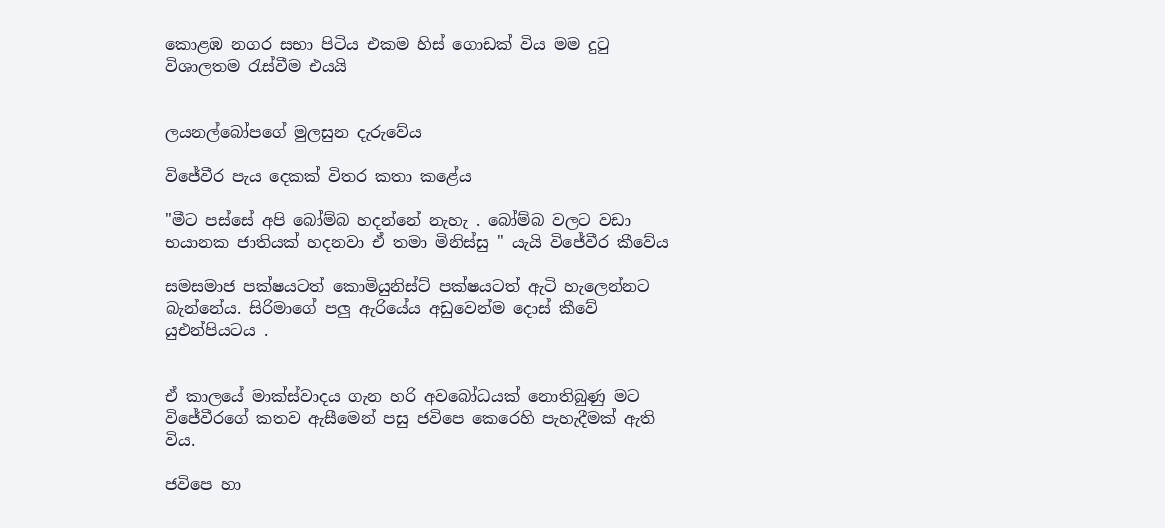කොළඹ නගර සභා පිටිය එකම හිස් ගොඩක් විය මම දුටු විශාලතම රැස්වීම එයයි


ලයනල්බෝපගේ මුලසුන දැරුවේය

විජේවීර පැය දෙකක් විතර කතා කළේය

"මීට පස්සේ අපි බෝම්බ හදන්නේ නැහැ . බෝම්බ වලට වඩා භයානක ජාතියක් හදනවා ඒ තමා මිනිස්සු " යැයි විජේවීර කීවේය

සමසමාජ පක්ෂයටත් කොමියුනිස්ට් පක්ෂයටත් ඇටි හැලෙන්නට බැන්නේය. සිරිමාගේ පලු ඇරියේය අඩුවෙන්ම දොස් කීවේ යුඑන්පියටය .


ඒ කාලයේ මාක්ස්වාදය ගැන හරි අවබෝධයක් නොතිබුණු මට විජේවීරගේ කතව ඇසීමෙන් පසු ජවිපෙ කෙරෙහි පැහැදීමක් ඇති විය.

ජවිපෙ හා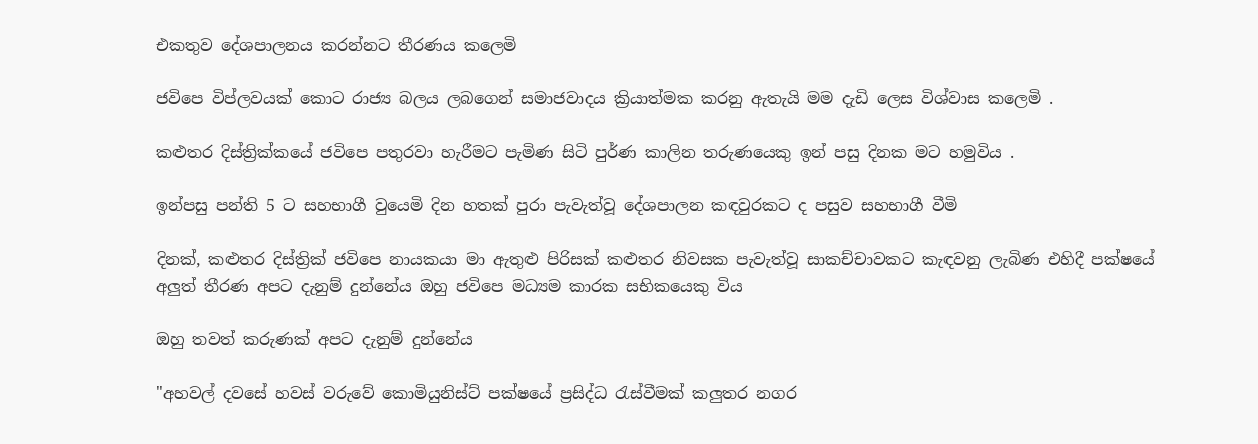එකතුව දේශපාලනය කරන්නට තීරණය කලෙමි

ජවිපෙ විප්ලවයක් කොට රාජ්‍ය බලය ලබගෙන් සමාජවාදය ක්‍රියාත්මක කරනු ඇතැයි මම දැඩි ලෙස විශ්වාස කලෙමි .

කළුතර දිස්ත්‍රික්කයේ ජවිපෙ පතුරවා හැරීමට පැමිණ සිටි පුර්ණ කාලින තරුණයෙකු ඉන් පසු දිනක මට හමුවිය .

ඉන්පසු පන්ති 5 ට සහභාගී වුයෙමි දින හතක් පුරා පැවැත්වූ දේශපාලන කඳවුරකට ද පසුව සහභාගී වීමි

දිනක්, කළුතර දිස්ත්‍රික් ජවිපෙ නායකයා මා ඇතුළු පිරිසක් කළුතර නිවසක පැවැත්වූ සාකච්චාවකට කැඳවනු ලැබිණ එහිදී පක්ෂයේ අලුත් තීරණ අපට දැනුම් දුන්නේය ඔහු ජවිපෙ මධ්‍යම කාරක සභිකයෙකු විය

ඔහු තවත් කරුණක් අපට දැනුම් දුන්නේය

"අහවල් දවසේ හවස් වරුවේ කොමියුනිස්ට් පක්ෂයේ ප්‍රසිද්ධ රැස්වීමක් කලුතර නගර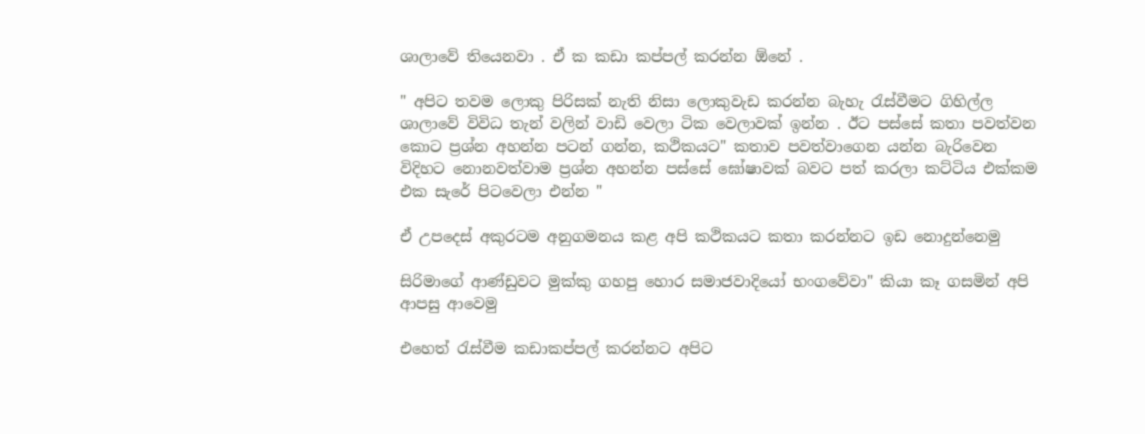ශාලාවේ තියෙනවා . ඒ ක කඩා කප්පල් කරන්න ඕනේ .

" අපිට තවම ලොකු පිරිසක් නැති නිසා ලොකුවැඩ කරන්න බැහැ රැස්වීමට ගිහිල්ල ශාලාවේ විවිධ තැන් වලින් වාඩි වෙලා ටික වෙලාවක් ඉන්න . ඊට පස්සේ කතා පවත්වන කොට ප්‍රශ්න අහන්න පටන් ගන්න, කථිකයට" කතාව පවත්වාගෙන යන්න බැරිවෙන විදිහට නොනවත්වාම ප්‍රශ්න අහන්න පස්සේ ඝෝෂාවක් බවට පත් කරලා කට්ටිය එක්කම එක සැරේ පිටවෙලා එන්න "

ඒ උපදෙස් අකුරටම අනුගමනය කළ අපි කථිකයට කතා කරන්නට ඉඩ නොදුන්නෙමු

සිරිමාගේ ආණ්ඩුවට මුක්කු ගහපු හොර සමාජවාදියෝ භංගවේවා" කියා කෑ ගසමින් අපි ආපසු ආවෙමු

එහෙත් රැස්වීම කඩාකප්පල් කරන්නට අපිට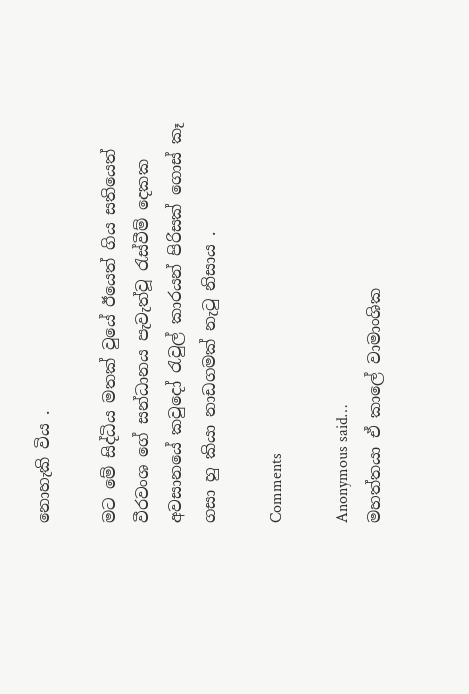නොහැකි විය .

මට මේ සිද්ධිය මතක් වුයේ ඊයෙත් ගිය සතියෙත් වීරවංශ ගේ සන්ධානය පැවැත්වූ රැස්වීම් දෙකක අවසානයේ කවුදෝ රැවුල් කාරයන් පිරිසක් ගොස් කෑ ගසා හු කියා නාඩගමක් නැටු නිසාය .

Comments

Anonymous said…
මහත්තයා ඒ කාලේ වාමාංශික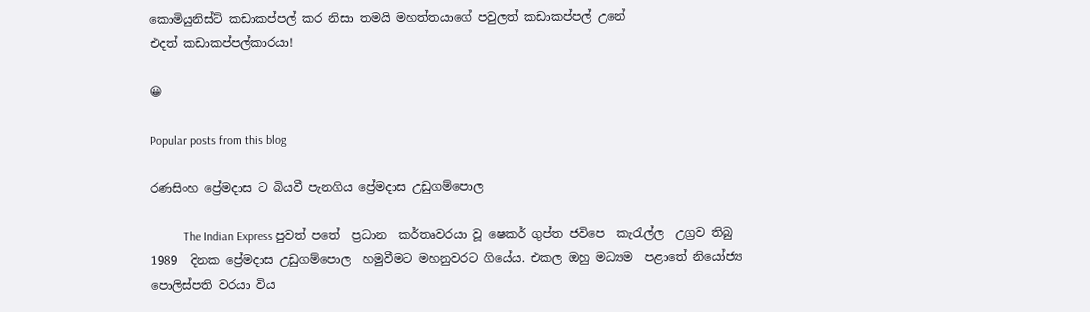කොමියුනිස්ට් කඩාකප්පල් කර නිසා තමයි මහත්තයාගේ පවුලත් කඩාකප්පල් උනේ
එදත් කඩාකප්පල්කාරයා!

😀

Popular posts from this blog

රණසිංහ ප්‍රේමදාස ට බියවී පැනගිය ප්‍රේමදාස උඩුගම්පොල

           The Indian Express පුවත් පතේ  ප්‍රධාන  කර්තෘවරයා වූ ෂෙකර් ගුප්ත ජවිපෙ  කැරැල්ල  උග්‍රව තිබු 1989  දිනක ප්‍රේමදාස උඩුගම්පොල  හමුවීමට මහනුවරට ගියේය. එකල ඔහු මධ්‍යම  පළාතේ නියෝජ්‍ය  පොලිස්පති වරයා විය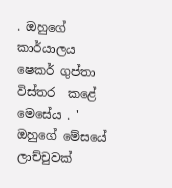. ඔහුගේ කාර්යාලය ෂෙකර් ගුප්තා   විස්තර  කළේ මෙසේය . ' ඔහුගේ මේසයේ  ලාච්චුවක්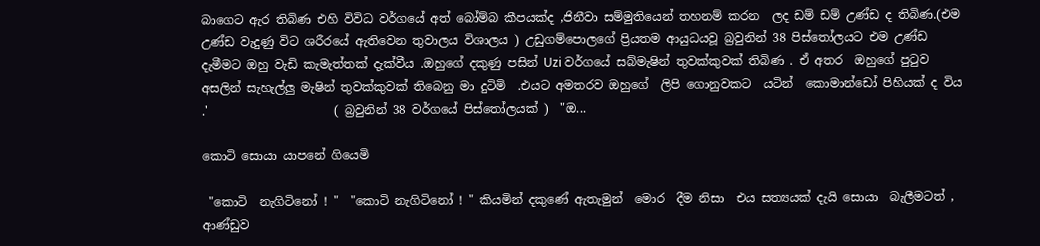බාගෙට ඇර තිබිණ එහි විවිධ වර්ගයේ අත් බෝම්බ කීපයක්ද ,ජිනීවා සම්මුතියෙන් තහනම් කරන  ලද ඩම් ඩම් උණ්ඩ ද තිබිණ.(එම උණ්ඩ වැදුණු විට ශරීරයේ ඇතිවෙන තුවාලය විශාලය ) උඩුගම්පොලගේ ප්‍රියතම ආයුධයවූ බ්‍රවුනින් 38 පිස්තෝලයට එම උණ්ඩ  දැමීමට ඔහු වැඩි කැමැත්තක් දැක්වීය .ඔහුගේ දකුණු පසින් Uzi වර්ගයේ සබ්මැෂින් තුවක්කුවක් තිබිණ . ඒ අතර  ඔහුගේ පුටුව අසලින් සැහැල්ලු මැෂින් තුවක්කුවක් තිබෙනු මා දුටිමි  .එයට අමතරව ඔහුගේ  ලිපි ගොනුවකට  යටින්  කොමාන්ඩෝ පිහියක් ද විය  .'                     ( බ්‍රවුනින් 38 වර්ගයේ පිස්තෝලයක් )  "ඔ...

කොටි සොයා යාපනේ ගියෙමි

 "කොටි  නැගිටිනෝ ! "  "කොටි නැගිටිනෝ ! " කියමින් දකුණේ ඇතැමුන්  මොර  දීම නිසා  එය සත්‍යයක් දැයි සොයා  බැලීමටත් , ආණ්ඩුව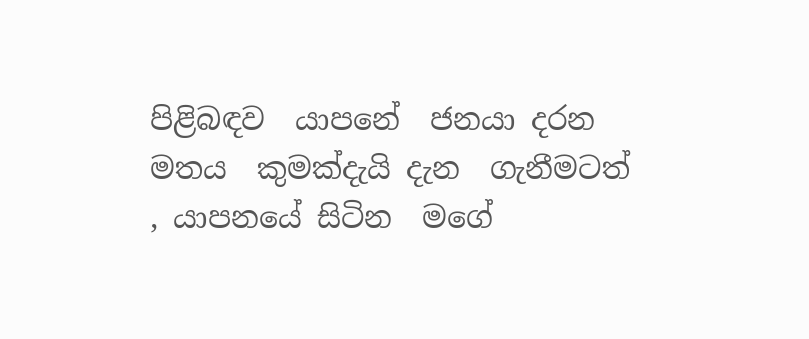පිළිබඳව  යාපනේ  ජනයා දරන  මතය  කුමක්දැයි දැන  ගැනීමටත්  , යාපනයේ සිටින  මගේ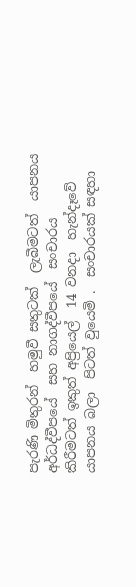පැරණි මිතුරන්  හමුවී සතුටක්  ලැබීමටත්  යාපනය අර්ධද්වීපයේ  සහ නාගද්වීපයේ  සංචාරය  කිරීමටත් ඉකුත් අප්‍රියෙල්  14 වනදා  හැන්දෑවේ  යාපනය බලා  පිටත් වුයෙමි .  සංචාරයක් සඳහා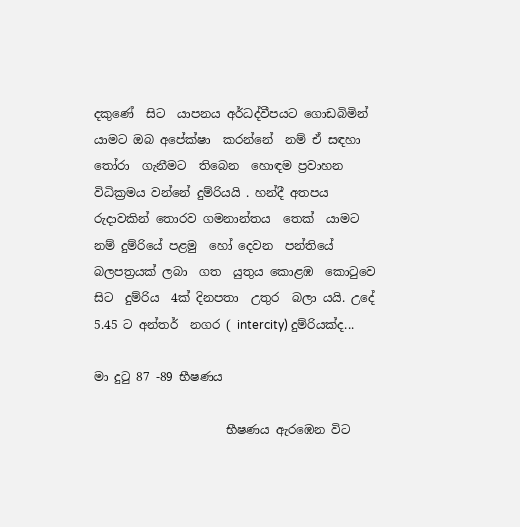දකුණේ  සිට  යාපනය අර්ධද්වීපයට ගොඩබිමින්  යාමට ඔබ අපේක්ෂා  කරන්නේ  නම් ඒ සඳහා තෝරා  ගැනීමට  තිබෙන  හොඳම ප්‍රවාහන විධික්‍රමය වන්නේ දුම්රියයි . හන්දී අතපය රුදාවකින් තොරව ගමනාන්තය  තෙක්  යාමට  නම් දුම්රියේ පළමු  හෝ දෙවන  පන්තියේ  බලපත්‍රයක් ලබා  ගත  යුතුය කොළඹ  කොටුවෙ  සිට  දුම්රිය  4ක් දිනපතා  උතුර  බලා යයි. උදේ  5.45 ට අන්තර්  නගර ( intercity) දුම්රියක්ද...

මා දුටු 87 -89 භීෂණය

                      භීෂණය ඇරඹෙන විට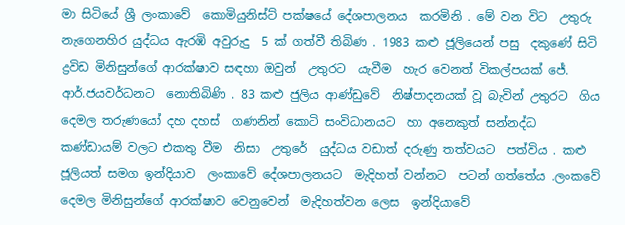මා සිටියේ ශ්‍රී ලංකාවේ  කොමියුනිස්ට් පක්ෂයේ දේශපාලනය  කරමිනි . මේ වන විට  උතුරු නැගෙනහිර යුද්ධය ඇරඹි අවුරුදු  5 ක් ගත්වී තිබිණ . 1983 කළු ජූලියෙන් පසු  දකුණේ සිටි  ද්‍රවිඩ මිනිසුන්ගේ ආරක්ෂාව සඳහා ඔවුන්  උතුරට  යැවීම  හැර වෙනත් විකල්පයක් ජේ. ආර්.ජයවර්ධනට  නොතිබිණි . 83 කළු ජුලිය ආණ්ඩුවේ  නිෂ්පාදනයක් වූ බැවින් උතුරට  ගිය දෙමල තරුණයෝ දහ දහස්  ගණනින් කොටි සංවිධානයට  හා අනෙකුත් සන්නද්ධ  කණ්ඩායම් වලට එකතු වීම  නිසා  උතුරේ  යුද්ධය වඩාත් දරුණු තත්වයට  පත්විය . කළු ජූලියත් සමග ඉන්දියාව  ලංකාවේ දේශපාලනයට  මැදිහත් වන්නට  පටන් ගත්තේය .ලංකවේ දෙමල මිනිසුන්ගේ ආරක්ෂාව වෙනුවෙන්  මැදිහත්වන ලෙස  ඉන්දියාවේ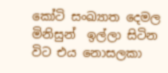කෝටි සංඛ්‍යාත දෙමල  මිනිසුන්  ඉල්ලා සිටින විට එය නොසලකා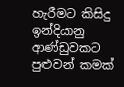හැරීමට කිසිදු ඉන්දියානු  ආණ්ඩුවකට  පුළුවන් කමක්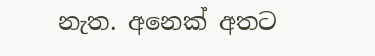නැත. අනෙක් අතට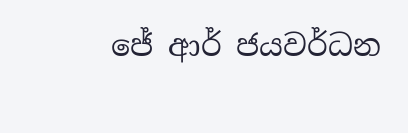ජේ ආර් ජයවර්ධන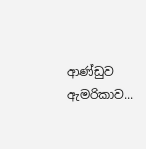ආණ්ඩුව ඇමරිකාව...